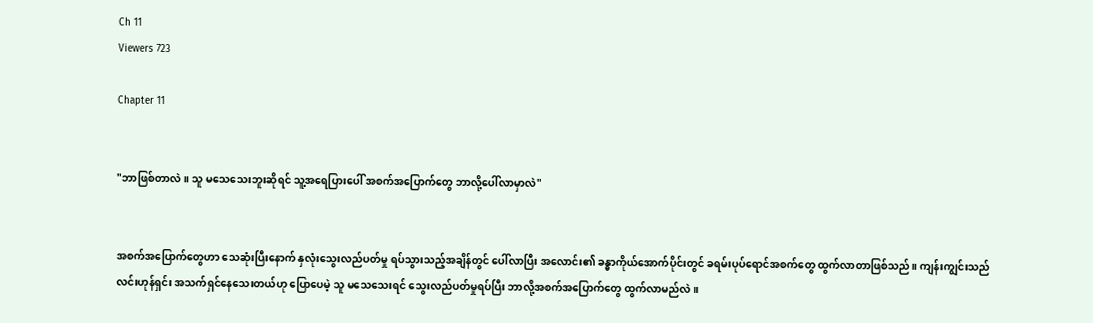Ch 11
Viewers 723

Chapter 11


"ဘာဖြစ်တာလဲ။ သူ မသေသေးဘူးဆိုရင် သူ့အရေပြားပေါ် အစက်အပြောက်တွေ ဘာလို့ပေါ်လာမှာလဲ"


အစက်အပြောက်တွေဟာ သေဆုံးပြီးနောက် နှလုံးသွေးလည်ပတ်မှု ရပ်သွားသည့်အချိန်တွင် ပေါ်လာပြီး အလောင်း၏ ခန္ဓာကိုယ်အောက်ပိုင်းတွင် ခရမ်းပုပ်ရောင်အစက်တွေ ထွက်လာတာဖြစ်သည်။ ကျန်းကျွင်းသည် လင်းဟုန်ရှင်း အသက်ရှင်နေသေးတယ်ဟု ပြောပေမဲ့ သူ မသေသေးရင် သွေးလည်ပတ်မှုရပ်ပြီး ဘာလို့အစက်အပြောက်တွေ ထွက်လာမည်လဲ။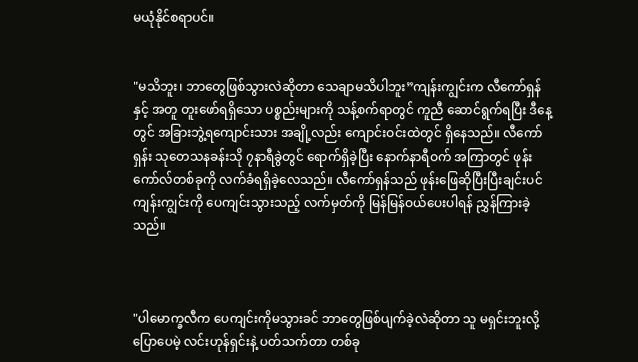မယုံနိုင်စရာပင်။


"မသိဘူး၊ ဘာတွေဖြစ်သွားလဲဆိုတာ သေချာမသိပါဘူး”ကျန်းကျွင်းက လီကော်ရှန်နှင့် အတူ တူးဖော်ရရှိသော ပစ္စည်းများကို သန့်စက်ရာတွင် ကူညီ ဆောင်ရွက်ရပြီး ဒီနေ့တွင် အခြားဘွဲ့ရကျောင်းသား အချို့လည်း ကျောင်းဝင်းထဲတွင် ရှိနေသည်။ လီကော်ရှန်း သုတေသနခန်းသို ၇နာရီခွဲတွင် ရောက်ရှိခဲ့ပြီး နောက်နာရီဝက် အကြာတွင် ဖုန်းကော်လ်တစ်ခုကို လက်ခံရရှိခဲ့လေသည်။ လီကော်ရှန်သည် ဖုန်းဖြေဆိုပြီးပြီးချင်းပင် ကျန်းကျွင်းကို ပေကျင်းသွားသည့် လက်မှတ်ကို မြန်မြန်ဝယ်ပေးပါရန် ညွှန်ကြားခဲ့သည်။



"ပါမောက္ခလီက ပေကျင်းကိုမသွားခင် ဘာတွေဖြစ်ပျက်ခဲ့လဲဆိုတာ သူ မရှင်းဘူးလို့ ပြောပေမဲ့ လင်းဟုန်ရှင်းနဲ့ ပတ်သက်တာ တစ်ခု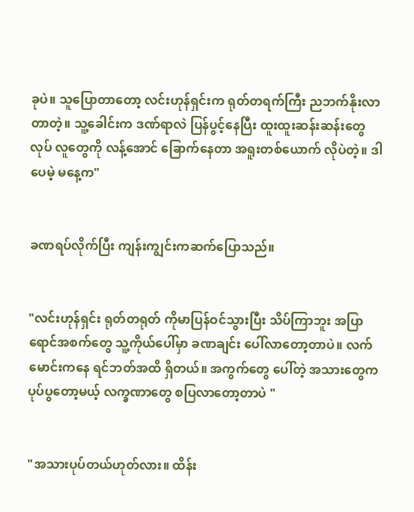ခုပဲ။ သူပြောတာတော့ လင်းဟုန်ရှင်းက ရုတ်တရက်ကြီး ညဘက်နိုးလာတာတဲ့။ သူ့ခေါင်းက ဒဏ်ရာလဲ ပြန်ပွင့်နေပြီး ထူးထူးဆန်းဆန်းတွေ လုပ် လူတွေကို လန့်အောင် ခြောက်နေတာ အရူးတစ်ယောက် လိုပဲတဲ့။ ဒါပေမဲ့ မနေ့က"


ခဏရပ်လိုက်ပြီး ကျန်းကျွင်းကဆက်ပြောသည်။


"လင်းဟုန်ရှင်း ရုတ်တရုတ် ကိုမာပြန်ဝင်သွားပြီး သိပ်ကြာဘူး အပြာရောင်အစက်တွေ သူ့ကိုယ်ပေါ်မှာ ခဏချင်း ပေါ်လာတော့တာပဲ။ လက်မောင်းကနေ ရင်ဘတ်အထိ ရှိတယ်။ အကွက်တွေ ပေါ်တဲ့ အသားတွေက ပုပ်ပွတော့မယ့် လက္ခဏာတွေ စပြလာတော့တာပဲ "


"အသားပုပ်တယ်ဟုတ်လား။ ထိန်း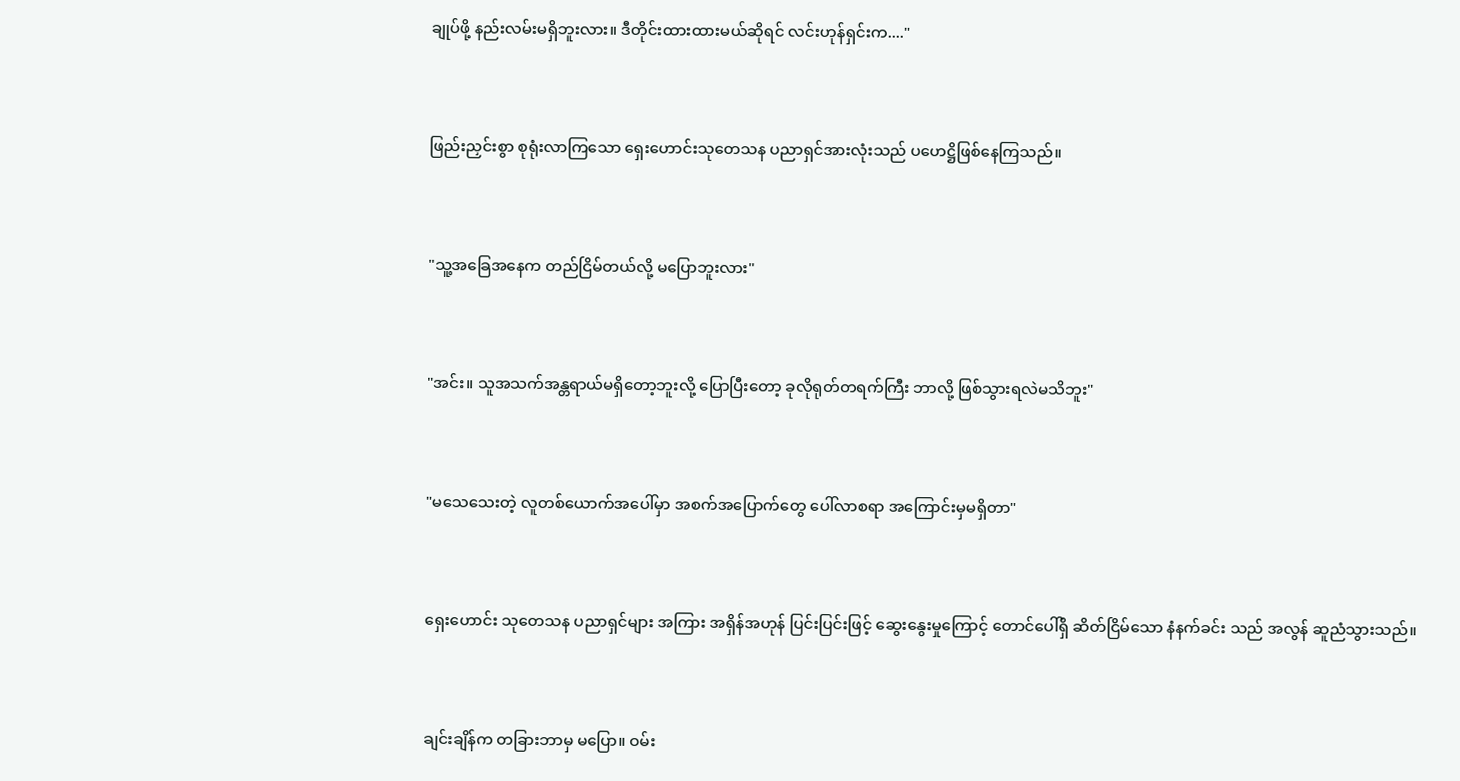ချုပ်ဖို့ နည်းလမ်းမရှိဘူးလား။ ဒီတိုင်းထားထားမယ်ဆိုရင် လင်းဟုန်ရှင်းက...."


ဖြည်းညှင်းစွာ စုရုံးလာကြသော ရှေးဟောင်းသုတေသန ပညာရှင်အားလုံးသည် ပဟေဋ္ဌိဖြစ်နေကြသည်။


"သူ့အခြေအနေက တည်ငြိမ်တယ်လို့ မပြောဘူးလား"


"အင်း။ သူအသက်အန္တရာယ်မရှိတော့ဘူးလို့ ပြောပြီးတော့ ခုလိုရုတ်တရက်ကြီး ဘာလို့ ဖြစ်သွားရလဲမသိဘူး"


"မသေသေးတဲ့ လူတစ်ယောက်အပေါ်မှာ အစက်အပြောက်တွေ ပေါ်လာစရာ အကြောင်းမှမရှိတာ"


ရှေးဟောင်း သုတေသန ပညာရှင်များ အကြား အရှိန်အဟုန် ပြင်းပြင်းဖြင့် ဆွေးနွေးမှုကြောင့် တောင်ပေါ်ရှိ ဆိတ်ငြိမ်သော နံနက်ခင်း သည် အလွန် ဆူညံသွားသည်။


ချင်းချိန်က တခြားဘာမှ မပြော။ ဝမ်း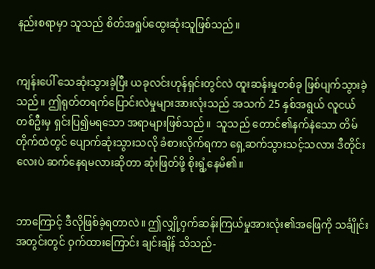နည်းစရာမှာ သူသည် စိတ်အရှုပ်ထွေးဆုံးသူဖြစ်သည်။


ကျန်းပေါ် သေဆုံးသွားခဲ့ပြီး ယခုလင်းဟုန်ရှင်းတွင်လဲ ထူးဆန်းမှုတစ်ခု ဖြစ်ပျက်သွားခဲ့သည်။ ဤရုတ်တရက်ပြောင်းလဲမှုများအားလုံးသည် အသက် 25 နှစ်အရွယ် လူငယ်တစ်ဦးမှ ရှင်းပြ၍မရသော အရာများဖြစ်သည်။  သူသည် တောင်၏နက်နဲသော တိမ်တိုက်ထဲတွင် ပျောက်ဆုံးသွားသလို ခံစားလိုက်ရကာ ရှေ့ဆက်သွားသင့်သလား ဒီတိုင်းလေးပဲ ဆက်နေရမလားဆိုတာ ဆုံးဖြတ်ဖို့ စိုးရွံ့နေမိ၏။


ဘာကြောင့် ဒီလိုဖြစ်ခဲ့ရတာလဲ။ ဤလျှို့ဝှက်ဆန်းကြယ်မှုအားလုံး၏အဖြေကို သင်္ချိုင်းအတွင်းတွင် ဝှက်ထားကြောင်း ချင်းချိန် သိသည်-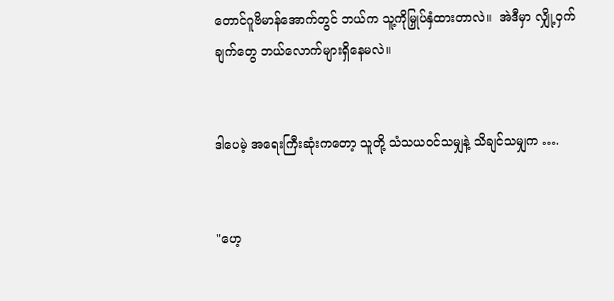တောင်ဂူဗိမာန်အောက်တွင် ဘယ်က သူ့ကိုမြှုပ်နှံထားတာလဲ။  အဲဒီမှာ လျှို့ဝှက်ချက်တွေ ဘယ်လောက်များရှိနေမလဲ။


ဒါပေမဲ့ အရေးကြီးဆုံးကတော့ သူတို့ သံသယဝင်သမျှနဲ့ သိချင်သမျှက ….


"ဟေ့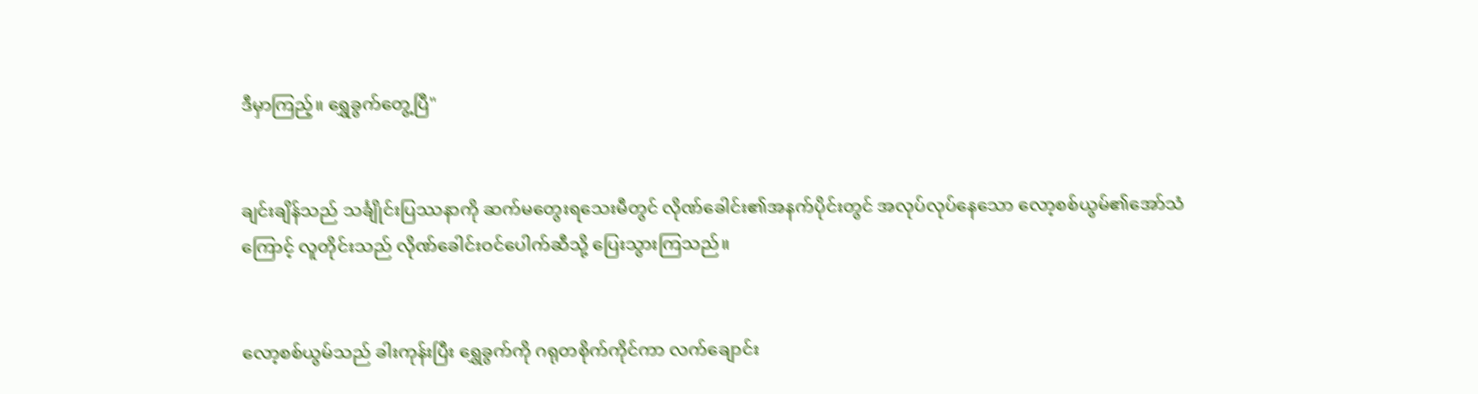ဒီမှာကြည့်။ ရွှေခွက်တွေ့ပြီ"


ချင်းချိန်သည် သင်္ချိုင်းပြဿနာကို ဆက်မတွေးရသေးမီတွင် လိုဏ်ခေါင်း၏အနက်ပိုင်းတွင် အလုပ်လုပ်နေသော လော့စစ်ယွမ်၏အော်သံကြောင့် လူတိုင်းသည် လိုဏ်ခေါင်းဝင်ပေါက်ဆီသို့ ပြေးသွားကြသည်။


လော့စစ်ယွမ်သည် ခါးကုန်းပြီး ရွှေခွက်ကို ဂရုတစိုက်ကိုင်ကာ လက်ချောင်း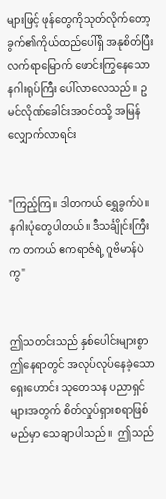များဖြင့် ဖုန်တွေကိုသုတ်လိုက်တော့ ခွက်၏ကိုယ်ထည်ပေါ်ရှိ အနုစိတ်ပြီး လက်ရာမြောက် ဖောင်းကြွနေသော နဂါးရုပ်ကြီး ပေါ်လာလေသည်။ ဥမင်လိုဏ်ခေါင်းအဝင်ဝသို့ အမြန်လျှောက်လာရင်း


"ကြည့်ကြ။ ဒါတကယ် ရွှေခွက်ပဲ။ နဂါးပုံတွေပါတယ်။ ဒီသင်္ချိုင်းကြီးက တကယ် ဧကရာဇ်ရဲ့ ဂူဗိမာန်ပဲကွ"


ဤသတင်းသည် နှစ်ပေါင်းများစွာ ဤနေရာတွင် အလုပ်လုပ်နေခဲ့သော ရှေးဟောင်း သုတေသန ပညာရှင်များအတွက် စိတ်လှုပ်ရှားစရာဖြစ်မည်မှာ သေချာပါသည်။  ဤသည်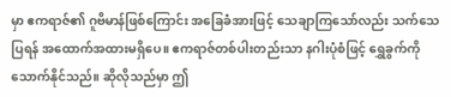မှာ ဧကရာဇ်၏ ဂူဗိမာန်ဖြစ်ကြောင်း အခြေခံအားဖြင့် သေချာကြသော်လည်း သက်သေပြရန် အထောက်အထားမရှိပေ။ ဧကရာဇ်တစ်ပါးတည်းသာ နဂါးပုံစံဖြင့် ရွှေခွက်ကို သောက်နိုင်သည်။ ဆိုလိုသည်မှာ ဤ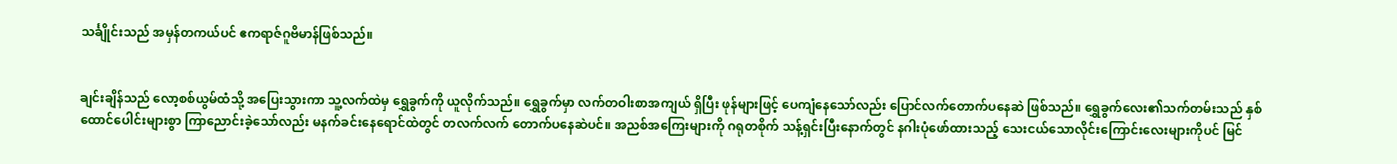သင်္ချိုင်းသည် အမှန်တကယ်ပင် ဧကရာဇ်ဂူဗိမာန်ဖြစ်သည်။


ချင်းချိန်သည် လော့စစ်ယွမ်ထံသို့ အပြေးသွားကာ သူ့လက်ထဲမှ ရွှေခွက်ကို ယူလိုက်သည်။ ရွှေခွက်မှာ လက်တဝါးစာအကျယ် ရှိပြီး ဖုန်များဖြင့် ပေကျံနေသော်လည်း ပြောင်လက်တောက်ပနေဆဲ ဖြစ်သည်။ ရွှေခွက်လေး၏သက်တမ်းသည် နှစ်ထောင်ပေါင်းများစွာ ကြာညောင်းခဲ့သော်လည်း မနက်ခင်းနေရောင်ထဲတွင် တလက်လက် တောက်ပနေဆဲပင်။ အညစ်အကြေးများကို ဂရုတစိုက် သန့်ရှင်းပြီးနောက်တွင် နဂါးပုံဖော်ထားသည့် သေးငယ်သောလိုင်းကြောင်းလေးများကိုပင် မြင်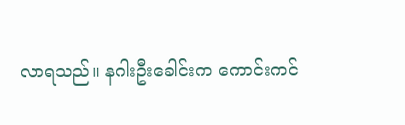လာရသည်။ နဂါးဦးခေါင်းက ကောင်းကင်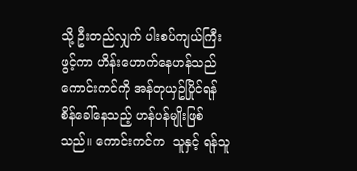သို့ ဦးတည်လျှက် ပါးစပ်ကျယ်ကြီးဖွင့်ကာ ဟိန်းဟောက်နေဟန်သည် ကောင်းကင်ကို အန်တုယှဥ်ပြိုင်ရန် စိန်ခေါ်နေသည့် ဟန်ပန်မျိုးဖြစ်သည်။ ကောင်းကင်က  သူနှင့် ရန်သူ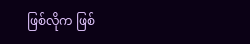ဖြစ်လိုက ဖြစ်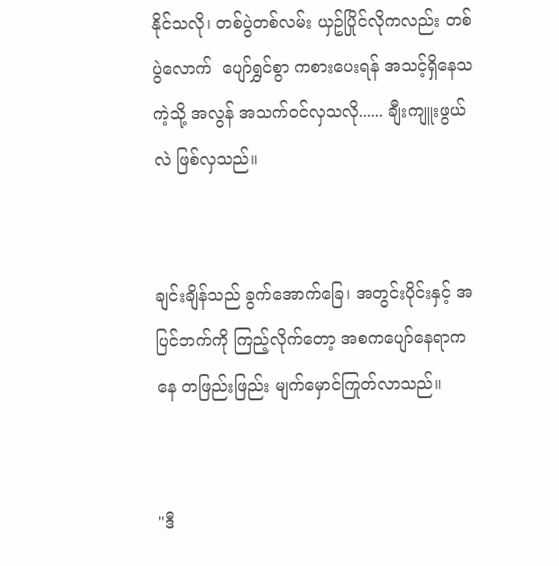နိုင်သလို၊ တစ်ပွဲတစ်လမ်း ယှဥ်ပြိုင်လိုကလည်း တစ်ပွဲလောက်  ပျော်ရွှင်စွာ ကစားပေးရန် အသင့်ရှိနေသကဲ့သို့ အလွန် အသက်ဝင်လှသလို...... ချီးကျူးဖွယ်လဲ ဖြစ်လှသည်။


ချင်းချိန်သည် ခွက်အောက်ခြေ၊ အတွင်းပိုင်းနှင့် အပြင်ဘက်ကို ကြည့်လိုက်တော့ အစကပျော်နေရာကနေ တဖြည်းဖြည်း မျက်မှောင်ကြုတ်လာသည်။


"ဒီ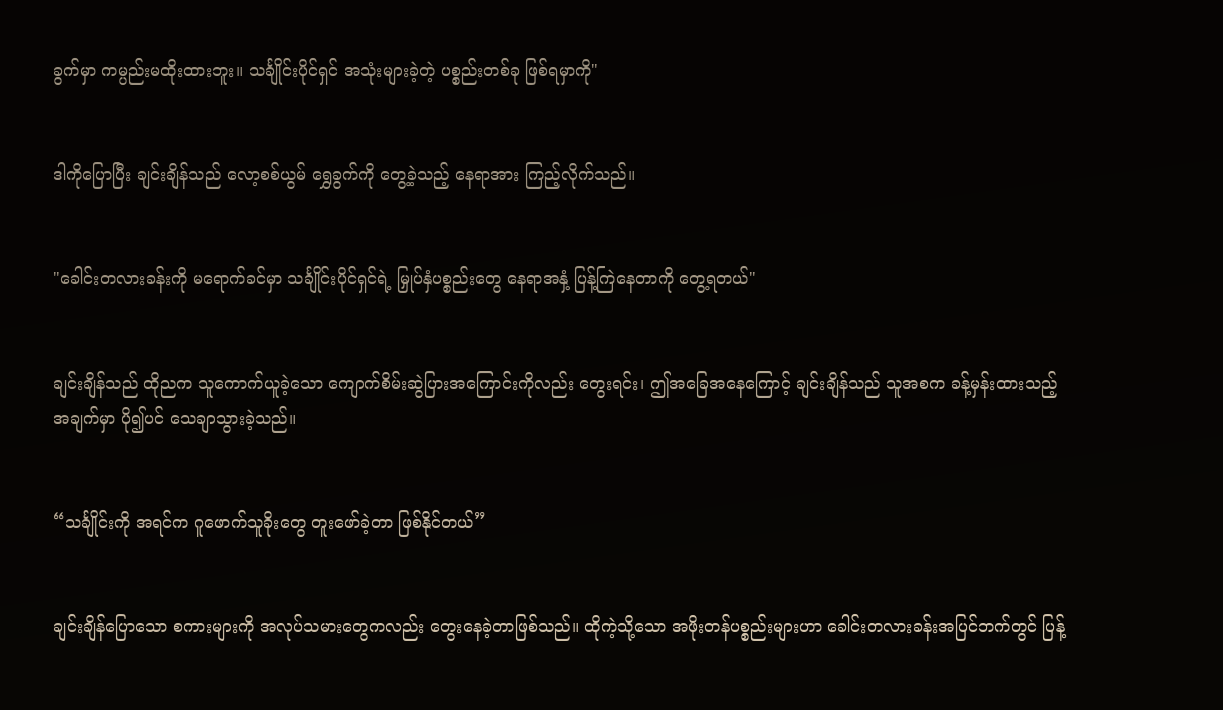ခွက်မှာ ကမ္ပည်းမထိုးထားဘူး။ သင်္ချိုင်းပိုင်ရှင် အသုံးများခဲ့တဲ့ ပစ္စည်းတစ်ခု ဖြစ်ရမှာကို"


ဒါကိုပြောပြီး ချင်းချိန်သည် လော့စစ်ယွမ် ရွှေခွက်ကို တွေ့ခဲ့သည့် နေရာအား ကြည့်လိုက်သည်။


"ခေါင်းတလားခန်းကို မရောက်ခင်မှာ သင်္ချိုင်းပိုင်ရှင်ရဲ့ မြှုပ်နှံပစ္စည်းတွေ နေရာအနှံ့ ပြန့်ကြဲနေတာကို တွေ့ရတယ်"


ချင်းချိန်သည် ထိုညက သူကောက်ယူခဲ့သော ကျောက်စိမ်းဆွဲပြားအကြောင်းကိုလည်း တွေးရင်း၊ ဤအခြေအနေကြောင့် ချင်းချိန်သည် သူအစက ခန့်မှန်းထားသည့်အချက်မှာ ပို၍ပင် သေချာသွားခဲ့သည်။


“သင်္ချိုင်းကို အရင်က ဂူဖောက်သူခိုးတွေ တူးဖော်ခဲ့တာ ဖြစ်နိုင်တယ်”


ချင်းချိန်ပြောသော စကားများကို အလုပ်သမားတွေကလည်း တွေးနေခဲ့တာဖြစ်သည်။ ထိုကဲ့သို့သော အဖိုးတန်ပစ္စည်းများဟာ ခေါင်းတလားခန်းအပြင်ဘက်တွင် ပြန့်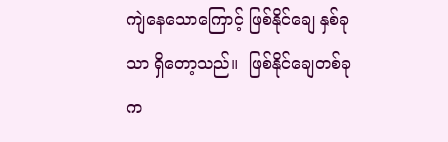ကျဲနေသောကြောင့် ဖြစ်နိုင်ချေ နှစ်ခုသာ ရှိတော့သည်။  ဖြစ်နိုင်ချေတစ်ခုက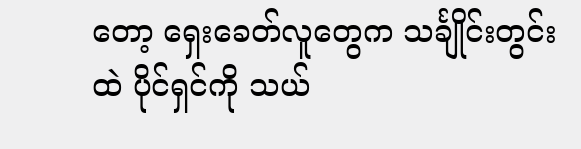တော့ ရှေးခေတ်လူတွေက သင်္ချိုင်းတွင်းထဲ ပိုင်ရှင်ကို သယ်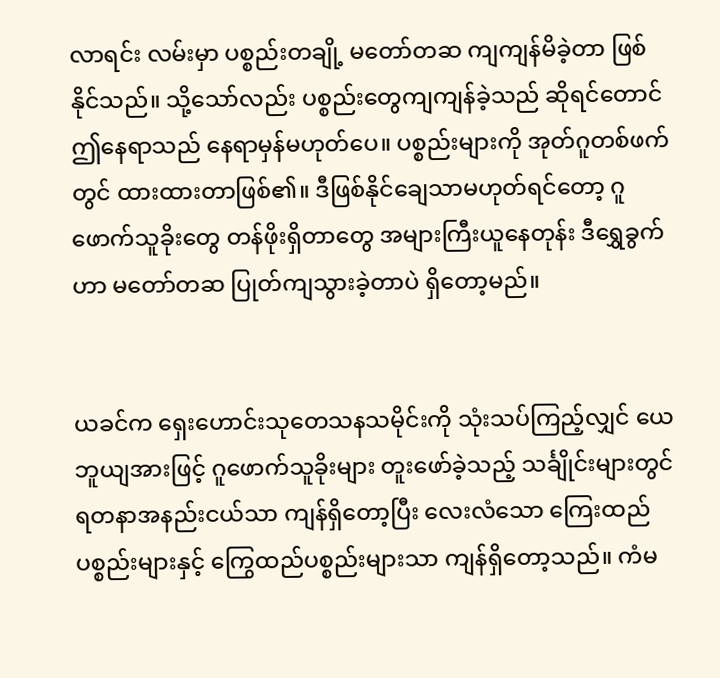လာရင်း လမ်းမှာ ပစ္စည်းတချို့ မတော်တဆ ကျကျန်မိခဲ့တာ ဖြစ်နိုင်သည်။ သို့သော်လည်း ပစ္စည်းတွေကျကျန်ခဲ့သည် ဆိုရင်တောင် ဤနေရာသည် နေရာမှန်မဟုတ်ပေ။ ပစ္စည်းများကို အုတ်ဂူတစ်ဖက်တွင် ထားထားတာဖြစ်၏။ ဒီဖြစ်နိုင်ချေသာမဟုတ်ရင်တော့ ဂူဖောက်သူခိုးတွေ တန်ဖိုးရှိတာတွေ အများကြီးယူနေတုန်း ဒီရွှေခွက်ဟာ မတော်တဆ ပြုတ်ကျသွားခဲ့တာပဲ ရှိတော့မည်။


ယခင်က ရှေးဟောင်းသုတေသနသမိုင်းကို သုံးသပ်ကြည့်လျှင် ယေဘူယျအားဖြင့် ဂူဖောက်သူခိုးများ တူးဖော်ခဲ့သည့် သင်္ချိုင်းများတွင် ရတနာအနည်းငယ်သာ ကျန်ရှိတော့ပြီး လေးလံသော ကြေးထည်ပစ္စည်းများနှင့် ကြွေထည်ပစ္စည်းများသာ ကျန်ရှိတော့သည်။ ကံမ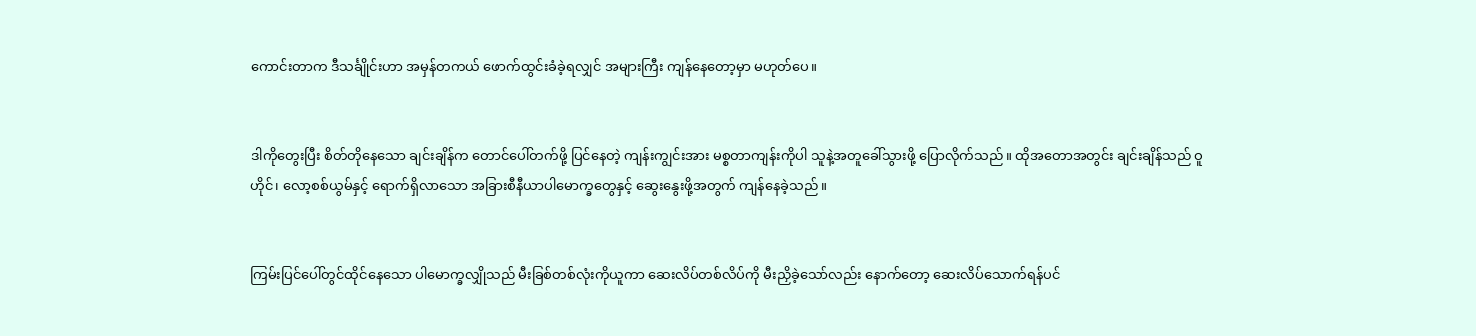ကောင်းတာက ဒီသင်္ချိုင်းဟာ အမှန်တကယ် ဖောက်ထွင်းခံခဲ့ရလျှင် အများကြီး ကျန်နေတော့မှာ မဟုတ်ပေ။


ဒါကိုတွေးပြီး စိတ်တိုနေသော ချင်းချိန်က တောင်ပေါ်တက်ဖို့ ပြင်နေတဲ့ ကျန်းကျွင်းအား မစ္စတာကျန်းကိုပါ သူနဲ့အတူခေါ်သွားဖို့ ပြောလိုက်သည်။ ထိုအတောအတွင်း ချင်းချိန်သည် ဝူဟိုင်၊ လော့စစ်ယွမ်နှင့် ရောက်ရှိလာသော အခြားစီနီယာပါမောက္ခတွေနှင့် ဆွေးနွေးဖို့အတွက် ကျန်နေခဲ့သည်။


ကြမ်းပြင်ပေါ်တွင်ထိုင်နေသော ပါမောက္ခလျှိုသည် မီးခြစ်တစ်လုံးကိုယူကာ ဆေးလိပ်တစ်လိပ်ကို မီးညှိခဲ့သော်လည်း နောက်တော့ ဆေးလိပ်သောက်ရန်ပင်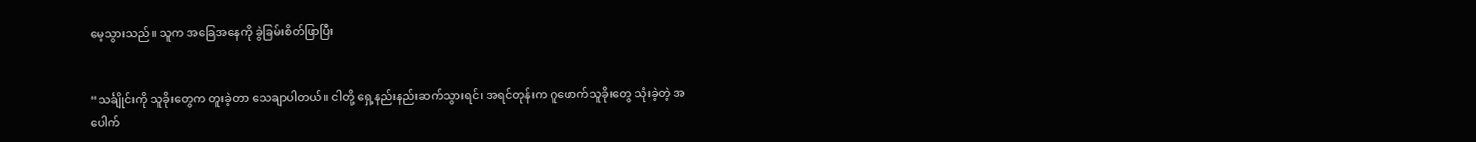မေ့သွားသည်။ သူက အခြေအနေကို ခွဲခြမ်းစိတ်ဖြာပြီး


“သင်္ချိုင်းကို သူခိုးတွေက တူးခဲ့တာ သေချာပါတယ်။ ငါတို့ ရှေ့နည်းနည်းဆက်သွားရင်၊ အရင်တုန်းက ဂူဖောက်သူခိုးတွေ သုံးခဲ့တဲ့ အပေါက်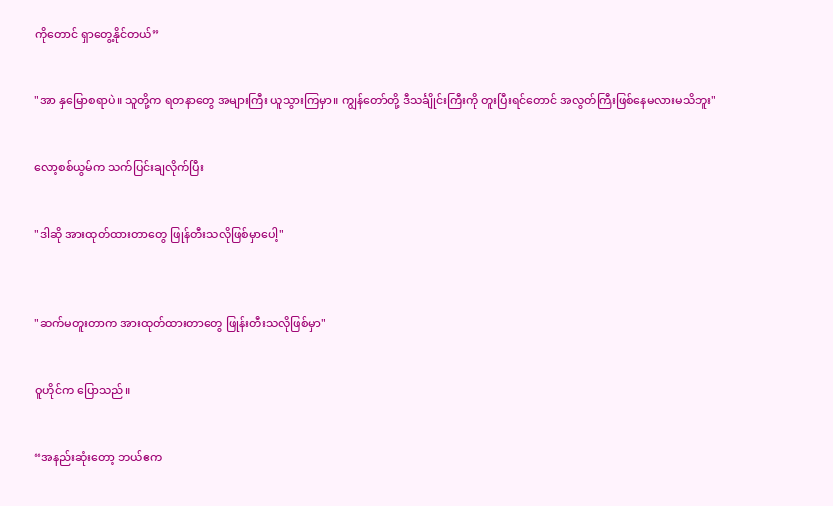ကိုတောင် ရှာတွေ့နိုင်တယ်”


"အာ နှမြောစရာပဲ။ သူတို့က ရတနာတွေ အများကြီး ယူသွားကြမှာ။ ကျွန်တော်တို့ ဒီသင်္ချိုင်းကြီးကို တူးပြီးရင်တောင် အလွတ်ကြီးဖြစ်နေမလားမသိဘူး"


လော့စစ်ယွမ်က သက်ပြင်းချလိုက်ပြီး


"ဒါဆို အားထုတ်ထားတာတွေ ဖြုန်တီးသလိုဖြစ်မှာပေါ့"



"ဆက်မတူးတာက‌ အားထုတ်ထားတာတွေ ဖြုန်းတီးသလိုဖြစ်မှာ"


ဝူဟိုင်က ပြောသည်။


“အနည်းဆုံးတော့ ဘယ်ဧက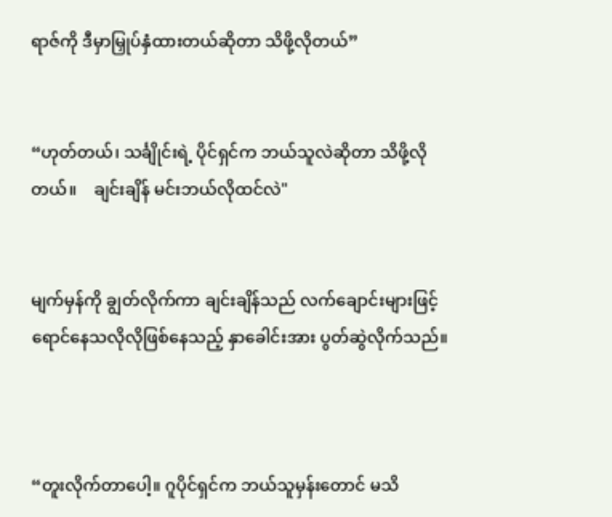ရာဇ်ကို ဒီမှာမြှုပ်နှံထားတယ်ဆိုတာ သိဖို့လိုတယ်”


“ဟုတ်တယ်၊ သင်္ချိုင်းရဲ့ ပိုင်ရှင်က ဘယ်သူလဲဆိုတာ သိဖို့လိုတယ်။    ချင်းချိန် မင်းဘယ်လိုထင်လဲ"


မျက်မှန်ကို ချွတ်လိုက်ကာ ချင်းချိန်သည် လက်ချောင်းများဖြင့် ရောင်နေသလိုလိုဖြစ်နေသည့် နှာခေါင်းအား ပွတ်ဆွဲလိုက်သည်။



“တူးလိုက်တာပေါ့။ ဂူပိုင်ရှင်က ဘယ်သူမှန်းတောင် မသိ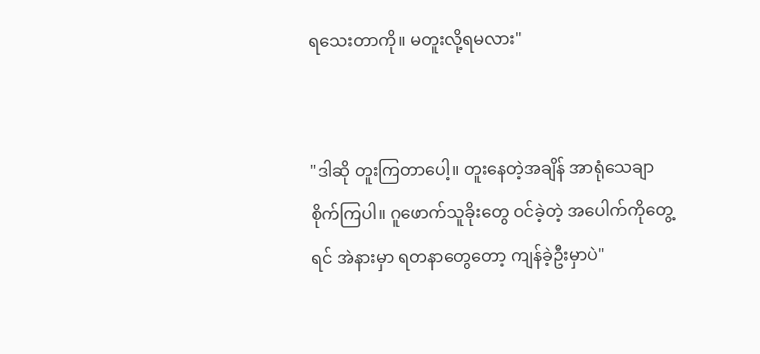ရသေးတာကို။ မတူးလို့ရမလား"


"ဒါဆို တူးကြ‌တာပေါ့။ တူးနေတဲ့အချိန် အာရုံသေချာစိုက်ကြပါ။ ဂူဖောက်သူခိုးတွေ ဝင်ခဲ့တဲ့ အပေါက်ကိုတွေ့ရင် အဲနားမှာ ရတနာတွေတော့ ကျန်ခဲ့ဦးမှာပဲ"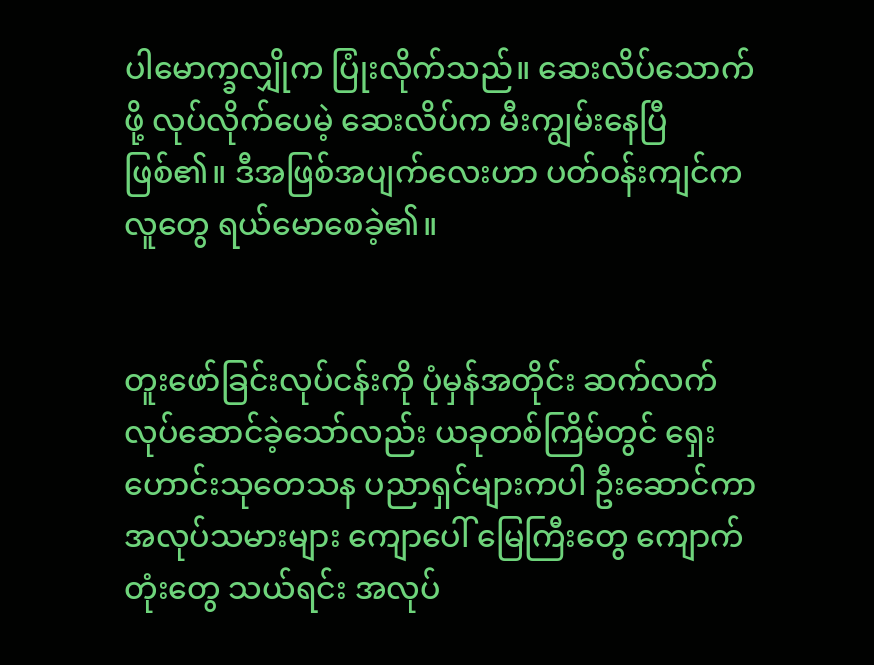ပါမောက္ခလျှိုက ပြုံးလိုက်သည်။ ဆေး‌လိပ်သောက်ဖို့ လုပ်လိုက်ပေမဲ့ ဆေးလိပ်က မီးကျွမ်းနေပြီဖြစ်၏။ ဒီအဖြစ်အပျက်လေးဟာ ပတ်ဝန်းကျင်ကလူတွေ ရယ်မောစေခဲ့၏။


တူးဖော်ခြင်းလုပ်ငန်းကို ပုံမှန်အတိုင်း ဆက်လက်လုပ်ဆောင်ခဲ့သော်လည်း ယခုတစ်ကြိမ်တွင် ရှေးဟောင်းသုတေသန ပညာရှင်များကပါ ဦးဆောင်ကာ အလုပ်သမားများ ကျောပေါ် မြေကြီးတွေ ကျောက်တုံးတွေ သယ်ရင်း အလုပ်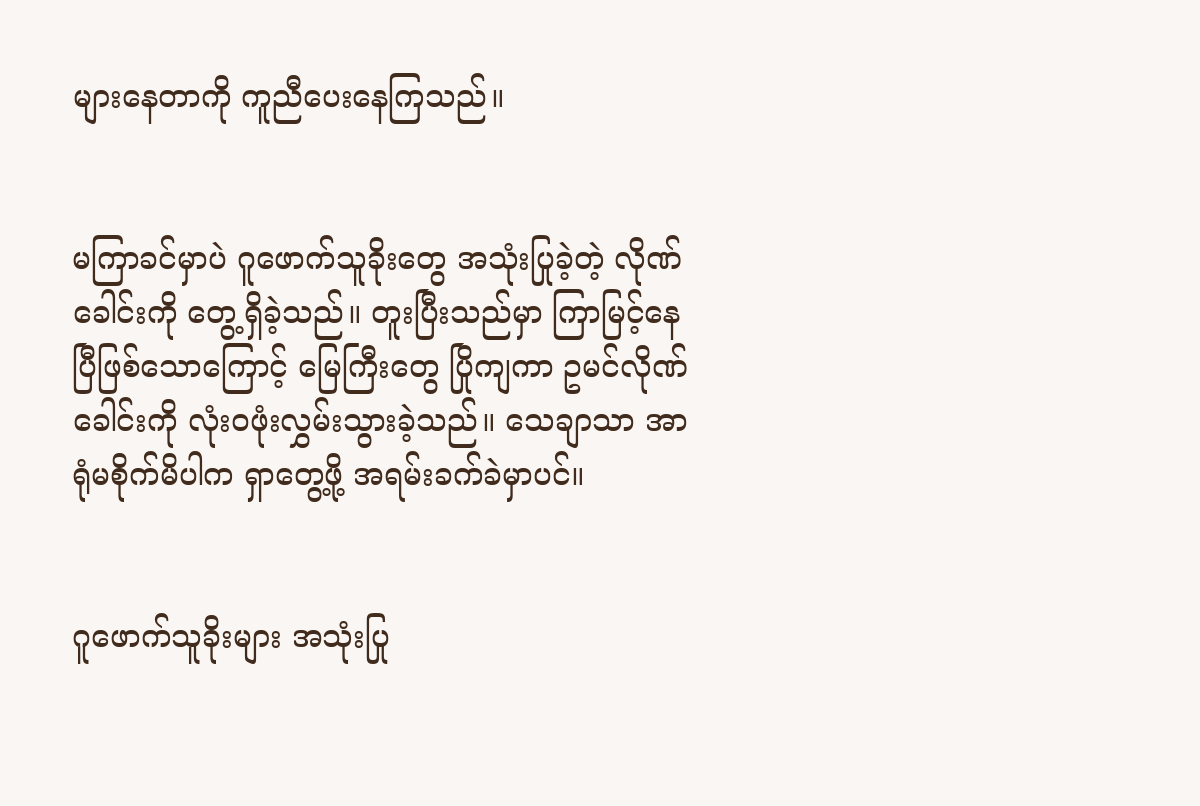များနေတာကို ကူညီပေး‌နေကြသည်။


မကြာခင်မှာပဲ ဂူဖောက်သူခိုးတွေ အသုံးပြုခဲ့တဲ့ လိုဏ်ခေါင်းကို တွေ့ရှိခဲ့သည်။ တူးပြီးသည်မှာ ကြာမြင့်နေပြီဖြစ်သောကြောင့် မြေကြီးတွေ ပြိုကျကာ ဥမင်လိုဏ်ခေါင်းကို လုံးဝဖုံးလွှမ်းသွားခဲ့သည်။ သေချာသာ အာရုံမစိုက်မိပါက ရှာတွေ့ဖို့ အရမ်းခက်ခဲမှာပင်။


ဂူဖောက်သူခိုးများ အသုံးပြု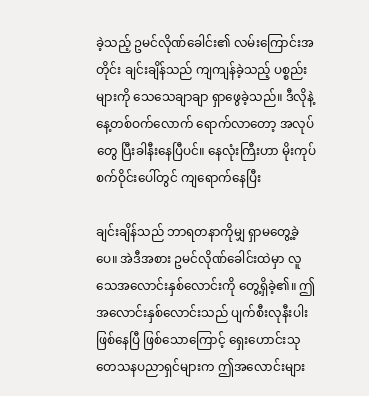ခဲ့သည့် ဥမင်လိုဏ်ခေါင်း၏ လမ်းကြောင်းအတိုင်း ချင်းချိန်သည် ကျကျန်ခဲ့သည့် ပစ္စည်းများကို သေသေချာချာ ရှာဖွေခဲ့သည်။ ဒီလိုနဲ့ နေ့တစ်ဝက်လောက် ရောက်လာတော့ အလုပ်တွေ ပြီးခါနီးနေပြီပင်။ နေလုံးကြီးဟာ မိုးကုပ်စက်ဝိုင်းပေါ်တွင် ကျရောက်နေပြီး

ချင်းချိန်သည် ဘာရတနာကိုမျှ ရှာမတွေ့ခဲ့ပေ။ အဲဒီအစား ဥမင်လိုဏ်ခေါင်းထဲမှာ လူသေအလောင်းနှစ်လောင်းကို တွေ့ရှိခဲ့၏။ ဤအလောင်းနှစ်လောင်းသည် ပျက်စီးလုနီးပါး ဖြစ်နေပြီ ဖြစ်သောကြောင့် ရှေးဟောင်းသုတေသနပညာရှင်များက ဤအလောင်းများ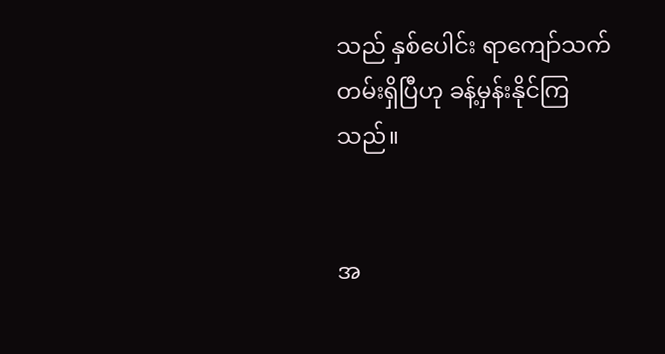သည် နှစ်ပေါင်း ရာကျော်သက်တမ်းရှိပြီဟု ခန့်မှန်းနိုင်ကြသည်။


အ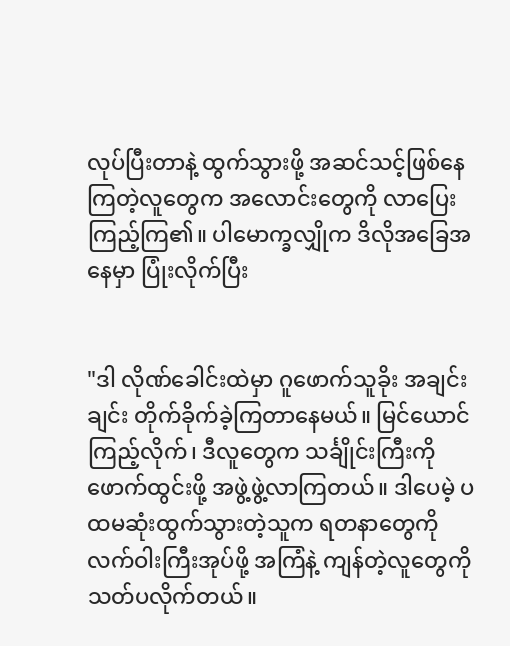လုပ်ပြီးတာနဲ့ ထွက်သွားဖို့ အဆင်သင့်ဖြစ်နေကြတဲ့လူတွေက အလောင်းတွေကို လာပြေးကြည့်ကြ၏။ ပါမောက္ခလျှိုက ဒိလိုအခြေအနေမှာ ပြုံးလိုက်ပြီး


"ဒါ လိုဏ်ခေါင်းထဲမှာ ဂူဖောက်သူခိုး အချင်းချင်း တိုက်ခိုက်ခဲ့ကြတာနေမယ်။ မြင်ယောင်ကြည့်လိုက်၊ ဒီလူတွေက သင်္ချိုင်းကြီးကို ဖောက်ထွင်းဖို့ အဖွဲ့ဖွဲ့လာကြတယ်။ ဒါပေမဲ့ ပထမဆုံးထွက်သွားတဲ့သူက ရတနာတွေကို လက်ဝါးကြီးအုပ်ဖို့ အကြံနဲ့ ကျန်တဲ့လူတွေကို သတ်ပလိုက်တယ်။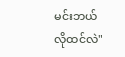မင်းဘယ်လိုထင်လဲ"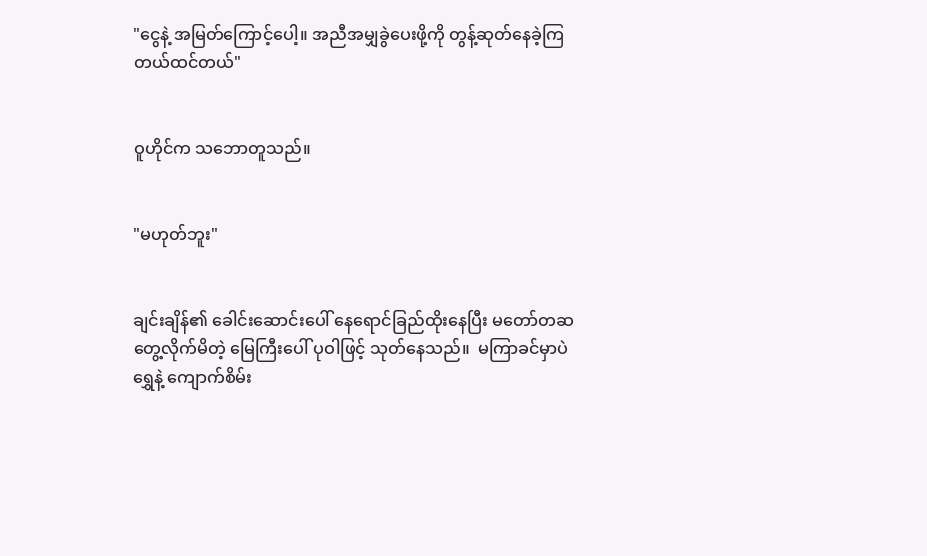"ငွေနဲ့ အမြတ်ကြောင့်ပေါ့။ အညီအမျှခွဲပေးဖို့ကို တွန့်ဆုတ်နေခဲ့ကြတယ်ထင်တယ်"


ဝူဟိုင်က သဘောတူသည်။


"မဟုတ်ဘူး"


ချင်းချိန်၏ ခေါင်းဆောင်းပေါ် နေရောင်ခြည်ထိုးနေပြီး မတော်တဆ တွေ့လိုက်မိတဲ့ မြေကြီးပေါ် ပုဝါဖြင့် သုတ်နေသည်။  မကြာခင်မှာပဲ ရွှေနဲ့ ကျောက်စိမ်း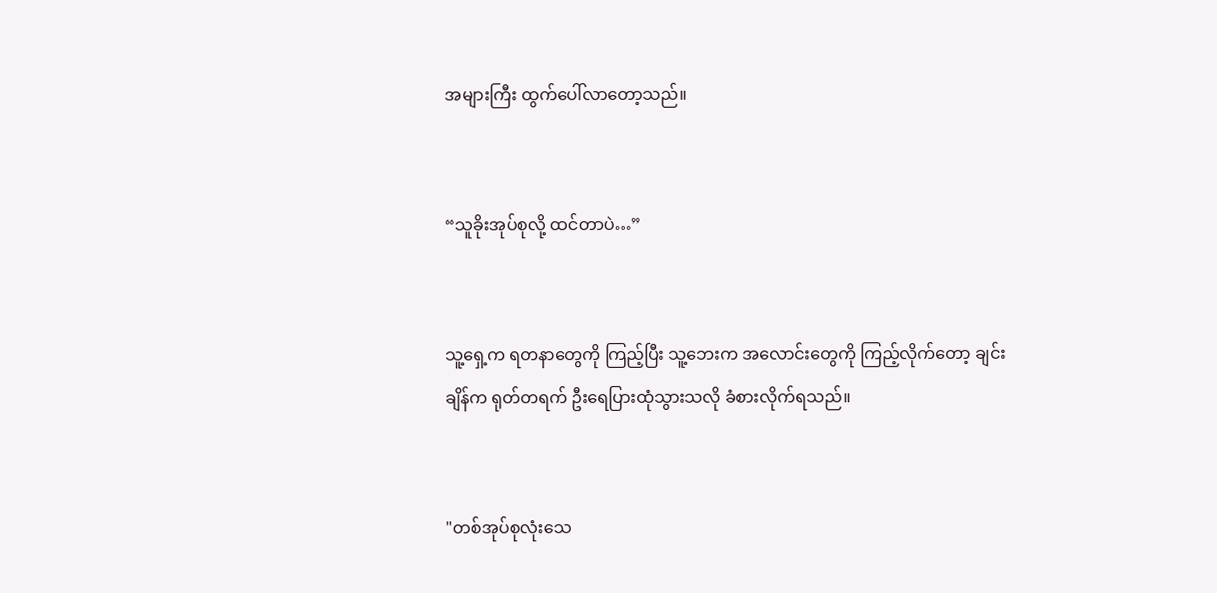အများကြီး ထွက်ပေါ်လာတော့သည်။


“သူခိုးအုပ်စုလို့ ထင်တာပဲ…”


သူ့ရှေ့က ရတနာတွေကို ကြည့်ပြီး သူ့ဘေးက အလောင်းတွေကို ကြည့်လိုက်တော့ ချင်းချိန်က ရုတ်တရက် ဦးရေပြားထုံသွားသလို ခံစားလိုက်ရသည်။


"တစ်အုပ်စုလုံးသေ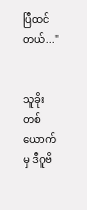ပြီထင်တယ်..."


သူခိုးတစ်ယောက်မှ ဒီဂူဗိ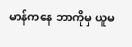မာန်ကနေ ဘာကိုမှ ယူမ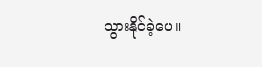သွားနိုင်ခဲ့ပေ။